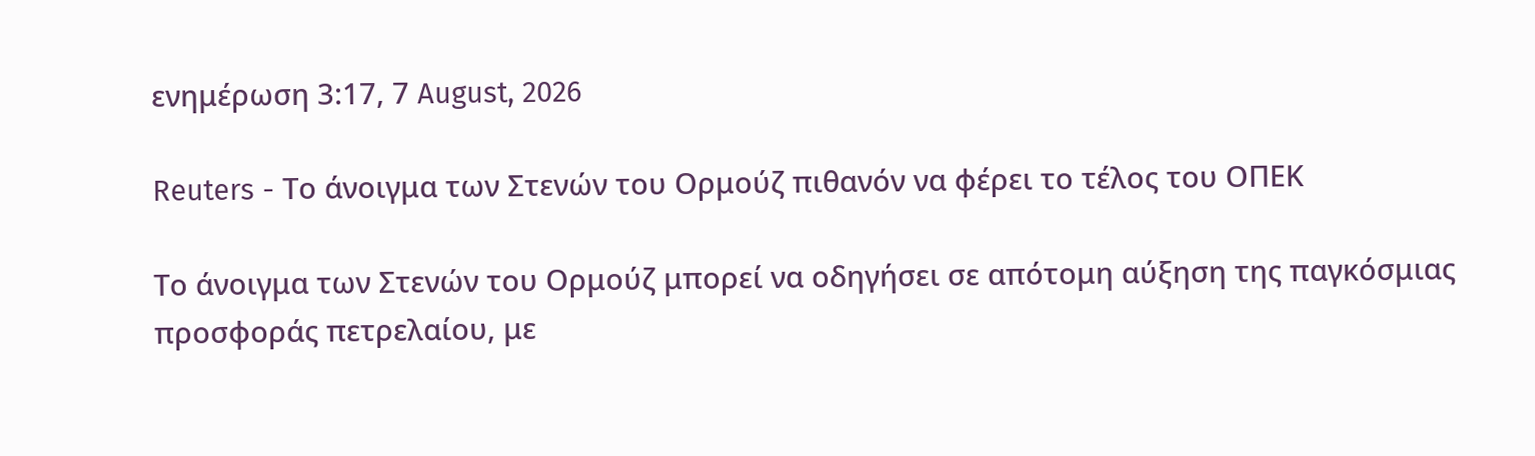ενημέρωση 3:17, 7 August, 2026

Reuters - Το άνοιγμα των Στενών του Ορμούζ πιθανόν να φέρει το τέλος του ΟΠΕΚ

Το άνοιγμα των Στενών του Ορμούζ μπορεί να οδηγήσει σε απότομη αύξηση της παγκόσμιας προσφοράς πετρελαίου, με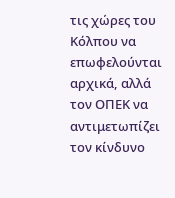τις χώρες του Κόλπου να επωφελούνται αρχικά, αλλά τον ΟΠΕΚ να αντιμετωπίζει τον κίνδυνο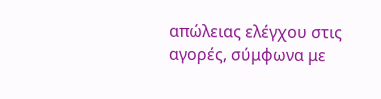απώλειας ελέγχου στις αγορές, σύμφωνα με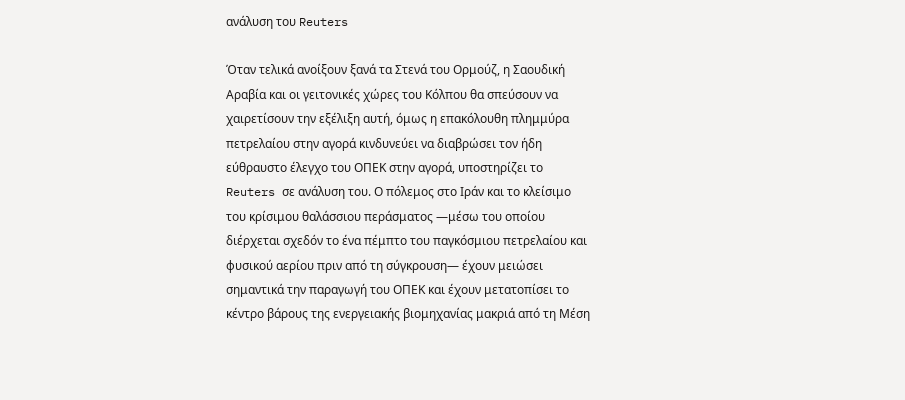ανάλυση του Reuters

Όταν τελικά ανοίξουν ξανά τα Στενά του Ορμούζ, η Σαουδική Αραβία και οι γειτονικές χώρες του Κόλπου θα σπεύσουν να χαιρετίσουν την εξέλιξη αυτή, όμως η επακόλουθη πλημμύρα πετρελαίου στην αγορά κινδυνεύει να διαβρώσει τον ήδη εύθραυστο έλεγχο του ΟΠΕΚ στην αγορά, υποστηρίζει το Reuters σε ανάλυση του. Ο πόλεμος στο Ιράν και το κλείσιμο του κρίσιμου θαλάσσιου περάσματος —μέσω του οποίου διέρχεται σχεδόν το ένα πέμπτο του παγκόσμιου πετρελαίου και φυσικού αερίου πριν από τη σύγκρουση— έχουν μειώσει σημαντικά την παραγωγή του ΟΠΕΚ και έχουν μετατοπίσει το κέντρο βάρους της ενεργειακής βιομηχανίας μακριά από τη Μέση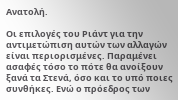Ανατολή.

Οι επιλογές του Ριάντ για την αντιμετώπιση αυτών των αλλαγών είναι περιορισμένες. Παραμένει ασαφές τόσο το πότε θα ανοίξουν ξανά τα Στενά, όσο και το υπό ποιες συνθήκες. Ενώ ο πρόεδρος των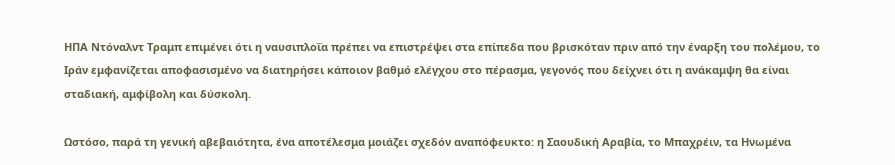ΗΠΑ Ντόναλντ Τραμπ επιμένει ότι η ναυσιπλοΐα πρέπει να επιστρέψει στα επίπεδα που βρισκόταν πριν από την έναρξη του πολέμου, το Ιράν εμφανίζεται αποφασισμένο να διατηρήσει κάποιον βαθμό ελέγχου στο πέρασμα, γεγονός που δείχνει ότι η ανάκαμψη θα είναι σταδιακή, αμφίβολη και δύσκολη.

Ωστόσο, παρά τη γενική αβεβαιότητα, ένα αποτέλεσμα μοιάζει σχεδόν αναπόφευκτο: η Σαουδική Αραβία, το Μπαχρέιν, τα Ηνωμένα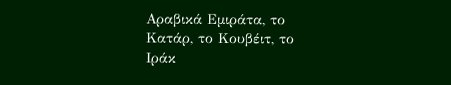Αραβικά Εμιράτα, το Κατάρ, το Κουβέιτ, το Ιράκ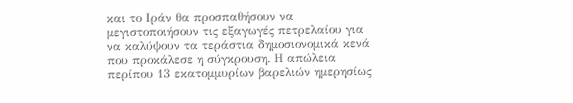και το Ιράν θα προσπαθήσουν να μεγιστοποιήσουν τις εξαγωγές πετρελαίου για να καλύψουν τα τεράστια δημοσιονομικά κενά που προκάλεσε η σύγκρουση. Η απώλεια περίπου 13 εκατομμυρίων βαρελιών ημερησίως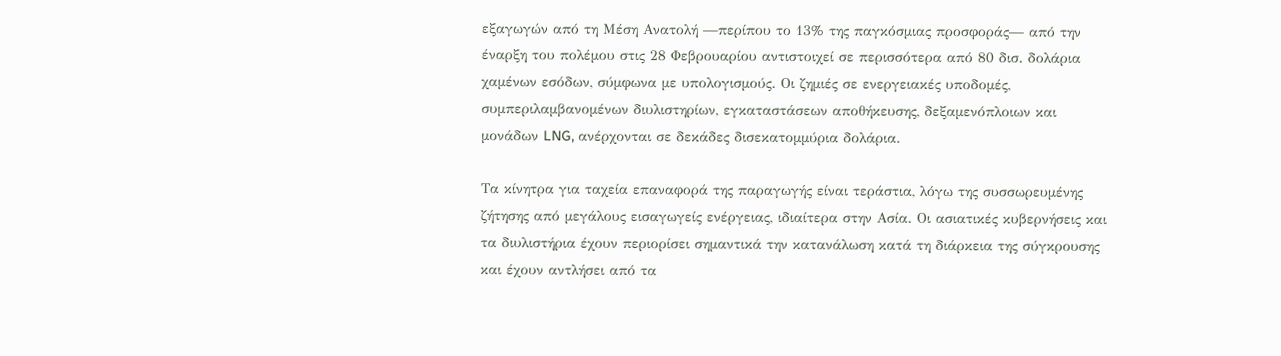εξαγωγών από τη Μέση Ανατολή —περίπου το 13% της παγκόσμιας προσφοράς— από την έναρξη του πολέμου στις 28 Φεβρουαρίου αντιστοιχεί σε περισσότερα από 80 δισ. δολάρια χαμένων εσόδων, σύμφωνα με υπολογισμούς. Οι ζημιές σε ενεργειακές υποδομές, συμπεριλαμβανομένων διυλιστηρίων, εγκαταστάσεων αποθήκευσης, δεξαμενόπλοιων και μονάδων LNG, ανέρχονται σε δεκάδες δισεκατομμύρια δολάρια.

Τα κίνητρα για ταχεία επαναφορά της παραγωγής είναι τεράστια, λόγω της συσσωρευμένης ζήτησης από μεγάλους εισαγωγείς ενέργειας, ιδιαίτερα στην Ασία. Οι ασιατικές κυβερνήσεις και τα διυλιστήρια έχουν περιορίσει σημαντικά την κατανάλωση κατά τη διάρκεια της σύγκρουσης και έχουν αντλήσει από τα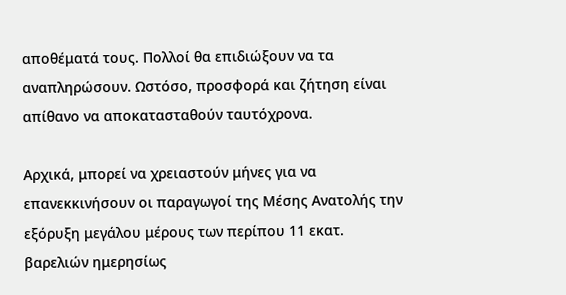αποθέματά τους. Πολλοί θα επιδιώξουν να τα αναπληρώσουν. Ωστόσο, προσφορά και ζήτηση είναι απίθανο να αποκατασταθούν ταυτόχρονα.

Αρχικά, μπορεί να χρειαστούν μήνες για να επανεκκινήσουν οι παραγωγοί της Μέσης Ανατολής την εξόρυξη μεγάλου μέρους των περίπου 11 εκατ. βαρελιών ημερησίως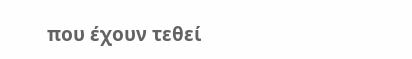που έχουν τεθεί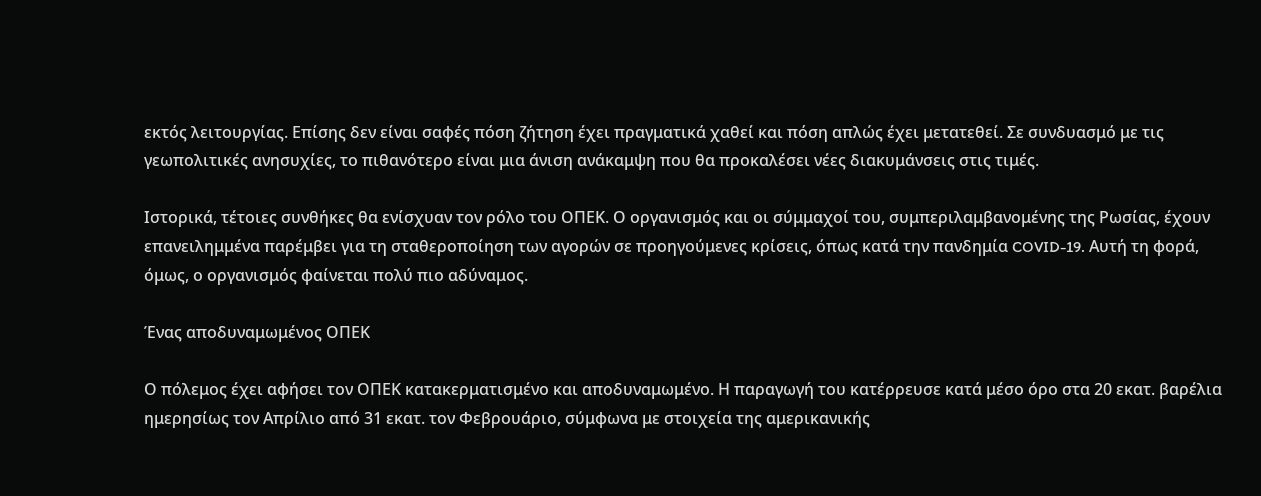εκτός λειτουργίας. Επίσης δεν είναι σαφές πόση ζήτηση έχει πραγματικά χαθεί και πόση απλώς έχει μετατεθεί. Σε συνδυασμό με τις γεωπολιτικές ανησυχίες, το πιθανότερο είναι μια άνιση ανάκαμψη που θα προκαλέσει νέες διακυμάνσεις στις τιμές.

Ιστορικά, τέτοιες συνθήκες θα ενίσχυαν τον ρόλο του ΟΠΕΚ. Ο οργανισμός και οι σύμμαχοί του, συμπεριλαμβανομένης της Ρωσίας, έχουν επανειλημμένα παρέμβει για τη σταθεροποίηση των αγορών σε προηγούμενες κρίσεις, όπως κατά την πανδημία COVID-19. Αυτή τη φορά, όμως, ο οργανισμός φαίνεται πολύ πιο αδύναμος.

Ένας αποδυναμωμένος ΟΠΕΚ

Ο πόλεμος έχει αφήσει τον ΟΠΕΚ κατακερματισμένο και αποδυναμωμένο. Η παραγωγή του κατέρρευσε κατά μέσο όρο στα 20 εκατ. βαρέλια ημερησίως τον Απρίλιο από 31 εκατ. τον Φεβρουάριο, σύμφωνα με στοιχεία της αμερικανικής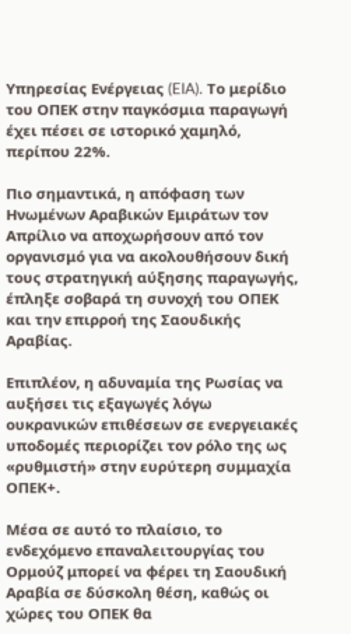Υπηρεσίας Ενέργειας (EIA). Το μερίδιο του ΟΠΕΚ στην παγκόσμια παραγωγή έχει πέσει σε ιστορικό χαμηλό, περίπου 22%.

Πιο σημαντικά, η απόφαση των Ηνωμένων Αραβικών Εμιράτων τον Απρίλιο να αποχωρήσουν από τον οργανισμό για να ακολουθήσουν δική τους στρατηγική αύξησης παραγωγής, έπληξε σοβαρά τη συνοχή του ΟΠΕΚ και την επιρροή της Σαουδικής Αραβίας.

Επιπλέον, η αδυναμία της Ρωσίας να αυξήσει τις εξαγωγές λόγω ουκρανικών επιθέσεων σε ενεργειακές υποδομές περιορίζει τον ρόλο της ως «ρυθμιστή» στην ευρύτερη συμμαχία ΟΠΕΚ+.

Μέσα σε αυτό το πλαίσιο, το ενδεχόμενο επαναλειτουργίας του Ορμούζ μπορεί να φέρει τη Σαουδική Αραβία σε δύσκολη θέση, καθώς οι χώρες του ΟΠΕΚ θα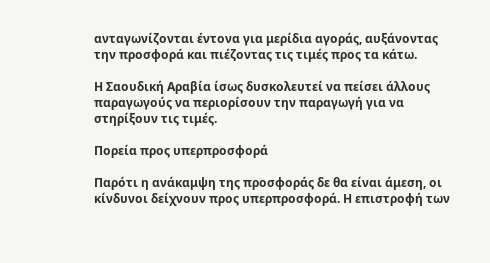ανταγωνίζονται έντονα για μερίδια αγοράς, αυξάνοντας την προσφορά και πιέζοντας τις τιμές προς τα κάτω.

Η Σαουδική Αραβία ίσως δυσκολευτεί να πείσει άλλους παραγωγούς να περιορίσουν την παραγωγή για να στηρίξουν τις τιμές.

Πορεία προς υπερπροσφορά

Παρότι η ανάκαμψη της προσφοράς δε θα είναι άμεση, οι κίνδυνοι δείχνουν προς υπερπροσφορά. Η επιστροφή των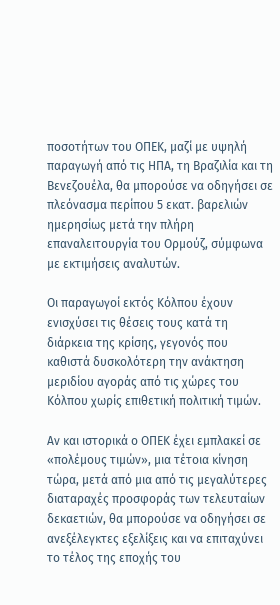ποσοτήτων του ΟΠΕΚ, μαζί με υψηλή παραγωγή από τις ΗΠΑ, τη Βραζιλία και τη Βενεζουέλα, θα μπορούσε να οδηγήσει σε πλεόνασμα περίπου 5 εκατ. βαρελιών ημερησίως μετά την πλήρη επαναλειτουργία του Ορμούζ, σύμφωνα με εκτιμήσεις αναλυτών.

Οι παραγωγοί εκτός Κόλπου έχουν ενισχύσει τις θέσεις τους κατά τη διάρκεια της κρίσης, γεγονός που καθιστά δυσκολότερη την ανάκτηση μεριδίου αγοράς από τις χώρες του Κόλπου χωρίς επιθετική πολιτική τιμών.

Αν και ιστορικά ο ΟΠΕΚ έχει εμπλακεί σε «πολέμους τιμών», μια τέτοια κίνηση τώρα, μετά από μια από τις μεγαλύτερες διαταραχές προσφοράς των τελευταίων δεκαετιών, θα μπορούσε να οδηγήσει σε ανεξέλεγκτες εξελίξεις και να επιταχύνει το τέλος της εποχής του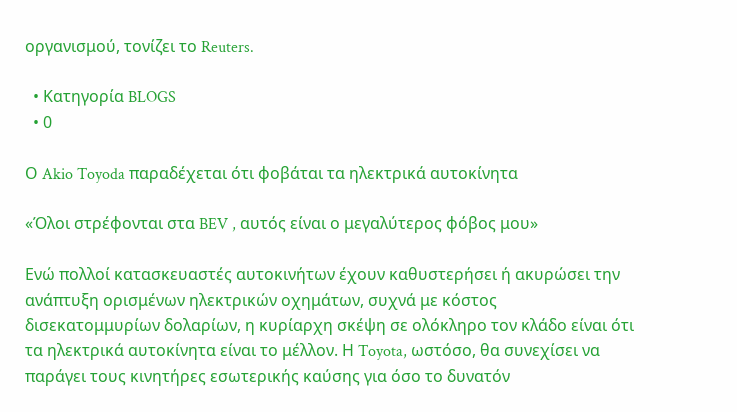οργανισμού, τονίζει το Reuters.

  • Κατηγορία BLOGS
  • 0

Ο Akio Toyoda παραδέχεται ότι φοβάται τα ηλεκτρικά αυτοκίνητα

«Όλοι στρέφονται στα BEV , αυτός είναι ο μεγαλύτερος φόβος μου»

Ενώ πολλοί κατασκευαστές αυτοκινήτων έχουν καθυστερήσει ή ακυρώσει την ανάπτυξη ορισμένων ηλεκτρικών οχημάτων, συχνά με κόστος δισεκατομμυρίων δολαρίων, η κυρίαρχη σκέψη σε ολόκληρο τον κλάδο είναι ότι τα ηλεκτρικά αυτοκίνητα είναι το μέλλον. Η Toyota, ωστόσο, θα συνεχίσει να παράγει τους κινητήρες εσωτερικής καύσης για όσο το δυνατόν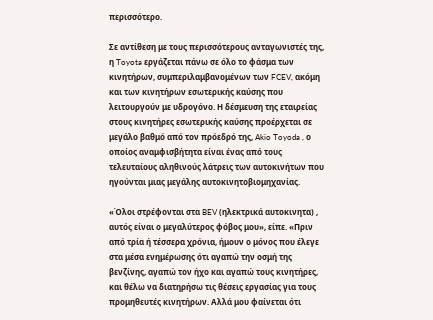περισσότερο.

Σε αντίθεση με τους περισσότερους ανταγωνιστές της, η Toyota εργάζεται πάνω σε όλο το φάσμα των κινητήρων, συμπεριλαμβανομένων των FCEV, ακόμη και των κινητήρων εσωτερικής καύσης που λειτουργούν με υδρογόνο. Η δέσμευση της εταιρείας στους κινητήρες εσωτερικής καύσης προέρχεται σε μεγάλο βαθμό από τον πρόεδρό της, Akio Toyoda , ο οποίος αναμφισβήτητα είναι ένας από τους τελευταίους αληθινούς λάτρεις των αυτοκινήτων που ηγούνται μιας μεγάλης αυτοκινητοβιομηχανίας.

«Όλοι στρέφονται στα BEV (ηλεκτρικά αυτοκινητα) , αυτός είναι ο μεγαλύτερος φόβος μου», είπε. «Πριν από τρία ή τέσσερα χρόνια, ήμουν ο μόνος που έλεγε στα μέσα ενημέρωσης ότι αγαπώ την οσμή της βενζίνης, αγαπώ τον ήχο και αγαπώ τους κινητήρες, και θέλω να διατηρήσω τις θέσεις εργασίας για τους προμηθευτές κινητήρων. Αλλά μου φαίνεται ότι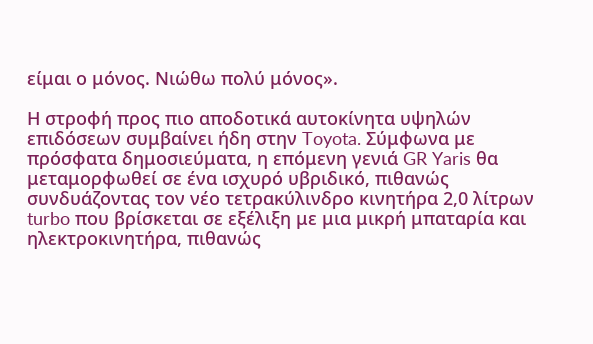είμαι ο μόνος. Νιώθω πολύ μόνος».

Η στροφή προς πιο αποδοτικά αυτοκίνητα υψηλών επιδόσεων συμβαίνει ήδη στην Toyota. Σύμφωνα με πρόσφατα δημοσιεύματα, η επόμενη γενιά GR Yaris θα μεταμορφωθεί σε ένα ισχυρό υβριδικό, πιθανώς συνδυάζοντας τον νέο τετρακύλινδρο κινητήρα 2,0 λίτρων turbo που βρίσκεται σε εξέλιξη με μια μικρή μπαταρία και ηλεκτροκινητήρα, πιθανώς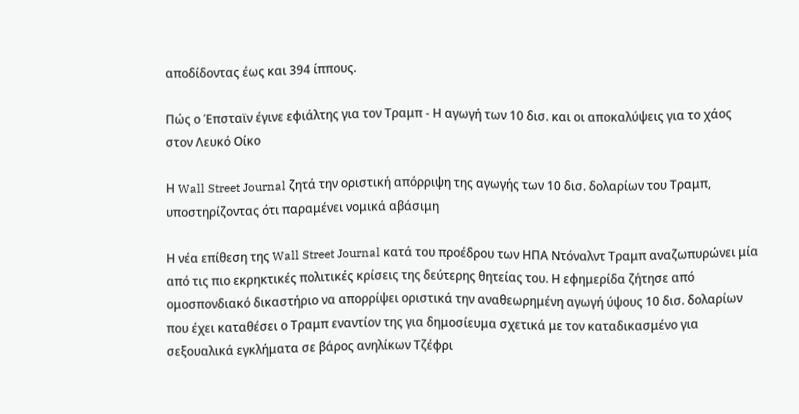αποδίδοντας έως και 394 ίππους.

Πώς ο Έπσταϊν έγινε εφιάλτης για τον Τραμπ - Η αγωγή των 10 δισ. και οι αποκαλύψεις για το χάος στον Λευκό Οίκο

Η Wall Street Journal ζητά την οριστική απόρριψη της αγωγής των 10 δισ. δολαρίων του Τραμπ, υποστηρίζοντας ότι παραμένει νομικά αβάσιμη

Η νέα επίθεση της Wall Street Journal κατά του προέδρου των ΗΠΑ Ντόναλντ Τραμπ αναζωπυρώνει μία από τις πιο εκρηκτικές πολιτικές κρίσεις της δεύτερης θητείας του. Η εφημερίδα ζήτησε από ομοσπονδιακό δικαστήριο να απορρίψει οριστικά την αναθεωρημένη αγωγή ύψους 10 δισ. δολαρίων που έχει καταθέσει ο Τραμπ εναντίον της για δημοσίευμα σχετικά με τον καταδικασμένο για σεξουαλικά εγκλήματα σε βάρος ανηλίκων Τζέφρι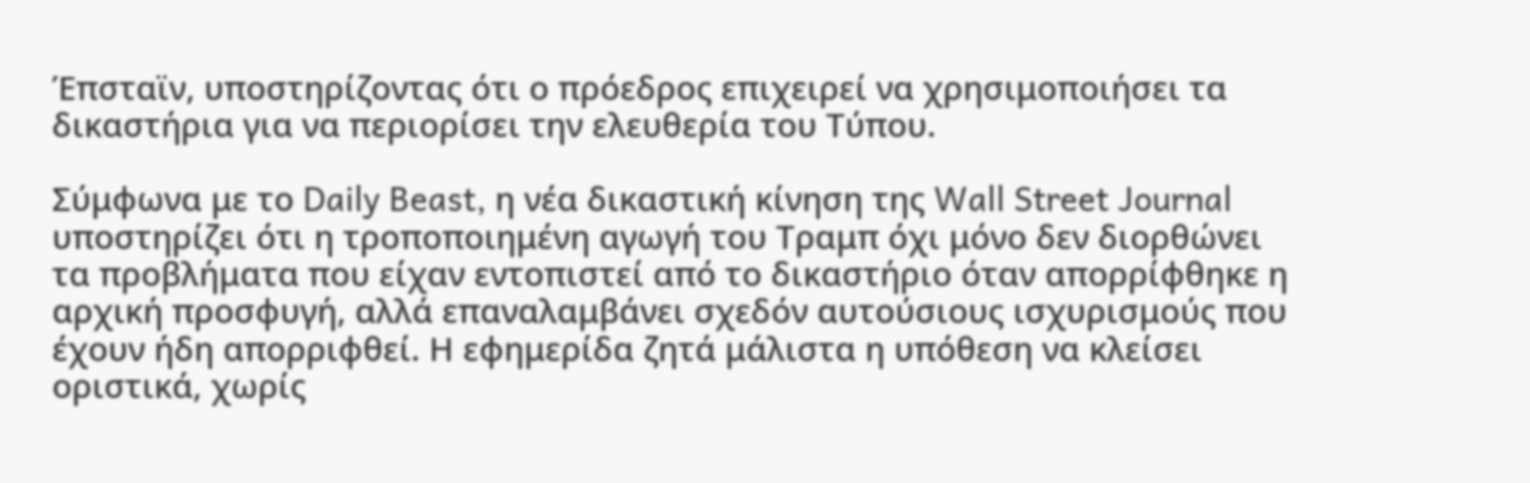Έπσταϊν, υποστηρίζοντας ότι ο πρόεδρος επιχειρεί να χρησιμοποιήσει τα δικαστήρια για να περιορίσει την ελευθερία του Τύπου.

Σύμφωνα με το Daily Beast, η νέα δικαστική κίνηση της Wall Street Journal υποστηρίζει ότι η τροποποιημένη αγωγή του Τραμπ όχι μόνο δεν διορθώνει τα προβλήματα που είχαν εντοπιστεί από το δικαστήριο όταν απορρίφθηκε η αρχική προσφυγή, αλλά επαναλαμβάνει σχεδόν αυτούσιους ισχυρισμούς που έχουν ήδη απορριφθεί. Η εφημερίδα ζητά μάλιστα η υπόθεση να κλείσει οριστικά, χωρίς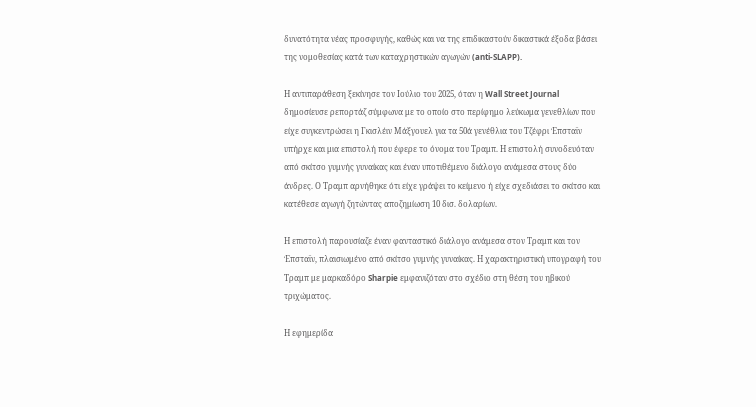δυνατότητα νέας προσφυγής, καθώς και να της επιδικαστούν δικαστικά έξοδα βάσει της νομοθεσίας κατά των καταχρηστικών αγωγών (anti-SLAPP).

Η αντιπαράθεση ξεκίνησε τον Ιούλιο του 2025, όταν η Wall Street Journal δημοσίευσε ρεπορτάζ σύμφωνα με το οποίο στο περίφημο λεύκωμα γενεθλίων που είχε συγκεντρώσει η Γκισλέιν Μάξγουελ για τα 50ά γενέθλια του Τζέφρι Έπσταϊν υπήρχε και μια επιστολή που έφερε το όνομα του Τραμπ. Η επιστολή συνοδευόταν από σκίτσο γυμνής γυναίκας και έναν υποτιθέμενο διάλογο ανάμεσα στους δύο άνδρες. Ο Τραμπ αρνήθηκε ότι είχε γράψει το κείμενο ή είχε σχεδιάσει το σκίτσο και κατέθεσε αγωγή ζητώντας αποζημίωση 10 δισ. δολαρίων.

Η επιστολή παρουσίαζε έναν φανταστικό διάλογο ανάμεσα στον Τραμπ και τον Έπσταϊν, πλαισιωμένο από σκίτσο γυμνής γυναίκας. Η χαρακτηριστική υπογραφή του Τραμπ με μαρκαδόρο Sharpie εμφανιζόταν στο σχέδιο στη θέση του ηβικού τριχώματος.

Η εφημερίδα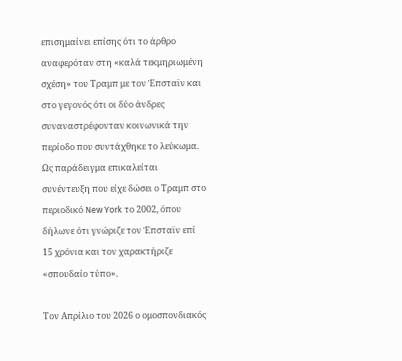επισημαίνει επίσης ότι το άρθρο αναφερόταν στη «καλά τεκμηριωμένη σχέση» του Τραμπ με τον Έπσταϊν και στο γεγονός ότι οι δύο άνδρες συναναστρέφονταν κοινωνικά την περίοδο που συντάχθηκε το λεύκωμα. Ως παράδειγμα επικαλείται συνέντευξη που είχε δώσει ο Τραμπ στο περιοδικό New York το 2002, όπου δήλωνε ότι γνώριζε τον Έπσταϊν επί 15 χρόνια και τον χαρακτήριζε «σπουδαίο τύπο».

Τον Απρίλιο του 2026 ο ομοσπονδιακός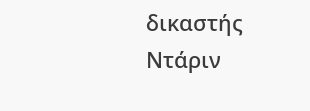δικαστής Ντάριν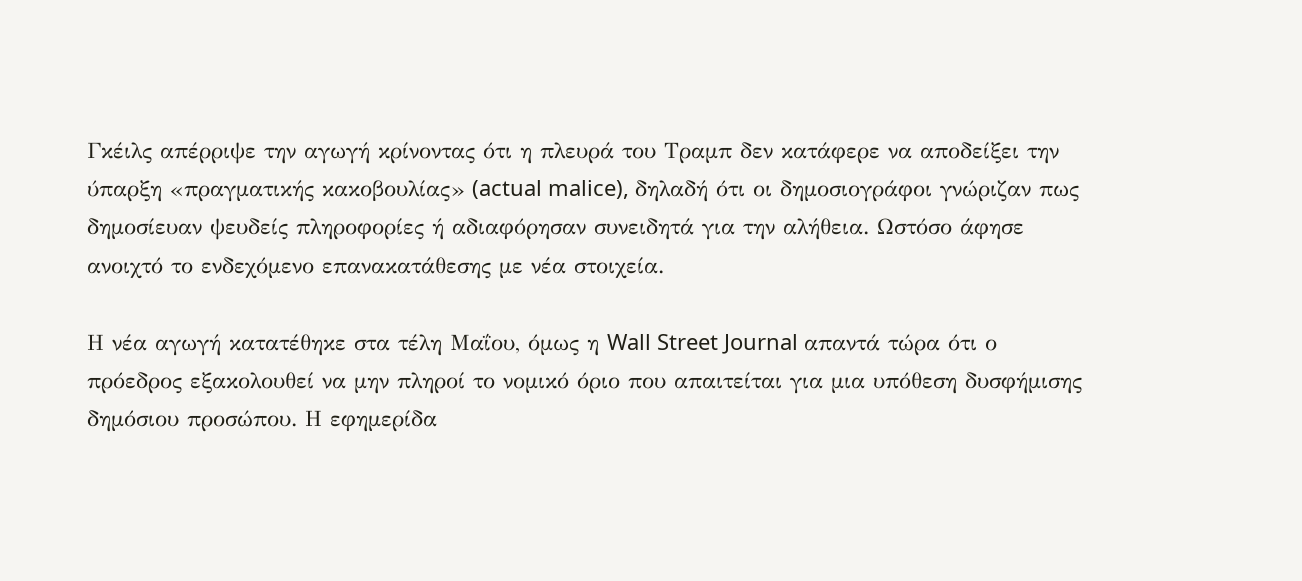Γκέιλς απέρριψε την αγωγή κρίνοντας ότι η πλευρά του Τραμπ δεν κατάφερε να αποδείξει την ύπαρξη «πραγματικής κακοβουλίας» (actual malice), δηλαδή ότι οι δημοσιογράφοι γνώριζαν πως δημοσίευαν ψευδείς πληροφορίες ή αδιαφόρησαν συνειδητά για την αλήθεια. Ωστόσο άφησε ανοιχτό το ενδεχόμενο επανακατάθεσης με νέα στοιχεία.

Η νέα αγωγή κατατέθηκε στα τέλη Μαΐου, όμως η Wall Street Journal απαντά τώρα ότι ο πρόεδρος εξακολουθεί να μην πληροί το νομικό όριο που απαιτείται για μια υπόθεση δυσφήμισης δημόσιου προσώπου. Η εφημερίδα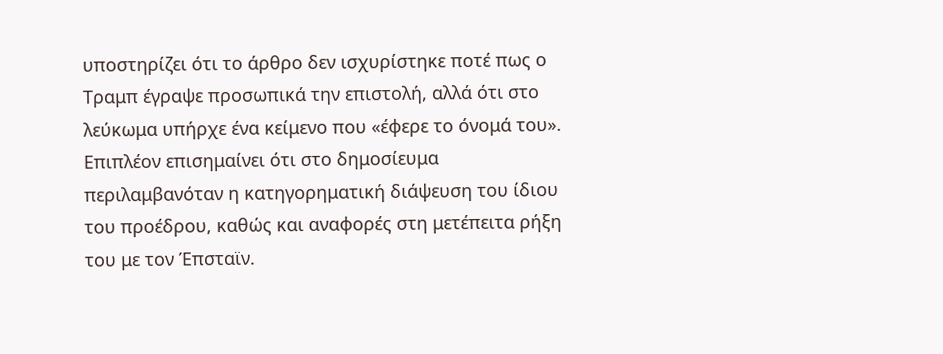υποστηρίζει ότι το άρθρο δεν ισχυρίστηκε ποτέ πως ο Τραμπ έγραψε προσωπικά την επιστολή, αλλά ότι στο λεύκωμα υπήρχε ένα κείμενο που «έφερε το όνομά του». Επιπλέον επισημαίνει ότι στο δημοσίευμα περιλαμβανόταν η κατηγορηματική διάψευση του ίδιου του προέδρου, καθώς και αναφορές στη μετέπειτα ρήξη του με τον Έπσταϊν.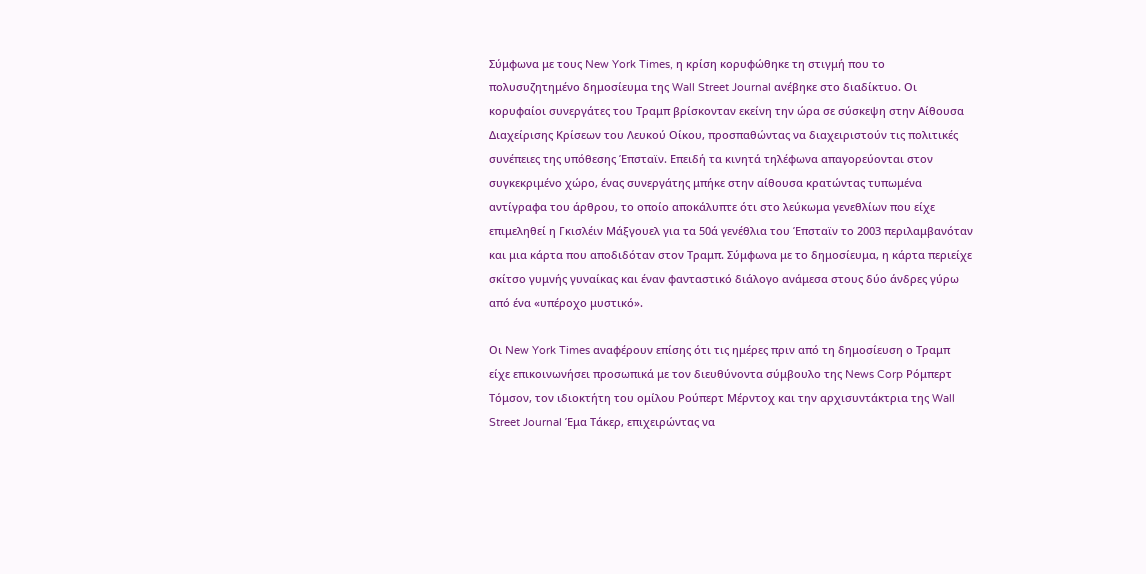Σύμφωνα με τους New York Times, η κρίση κορυφώθηκε τη στιγμή που το πολυσυζητημένο δημοσίευμα της Wall Street Journal ανέβηκε στο διαδίκτυο. Οι κορυφαίοι συνεργάτες του Τραμπ βρίσκονταν εκείνη την ώρα σε σύσκεψη στην Αίθουσα Διαχείρισης Κρίσεων του Λευκού Οίκου, προσπαθώντας να διαχειριστούν τις πολιτικές συνέπειες της υπόθεσης Έπσταϊν. Επειδή τα κινητά τηλέφωνα απαγορεύονται στον συγκεκριμένο χώρο, ένας συνεργάτης μπήκε στην αίθουσα κρατώντας τυπωμένα αντίγραφα του άρθρου, το οποίο αποκάλυπτε ότι στο λεύκωμα γενεθλίων που είχε επιμεληθεί η Γκισλέιν Μάξγουελ για τα 50ά γενέθλια του Έπσταϊν το 2003 περιλαμβανόταν και μια κάρτα που αποδιδόταν στον Τραμπ. Σύμφωνα με το δημοσίευμα, η κάρτα περιείχε σκίτσο γυμνής γυναίκας και έναν φανταστικό διάλογο ανάμεσα στους δύο άνδρες γύρω από ένα «υπέροχο μυστικό».

Οι New York Times αναφέρουν επίσης ότι τις ημέρες πριν από τη δημοσίευση ο Τραμπ είχε επικοινωνήσει προσωπικά με τον διευθύνοντα σύμβουλο της News Corp Ρόμπερτ Τόμσον, τον ιδιοκτήτη του ομίλου Ρούπερτ Μέρντοχ και την αρχισυντάκτρια της Wall Street Journal Έμα Τάκερ, επιχειρώντας να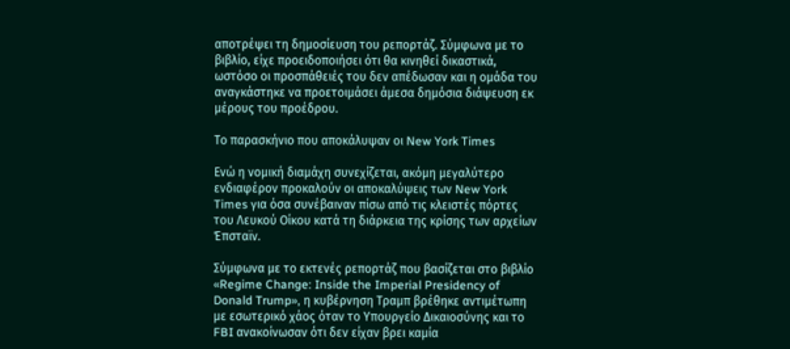αποτρέψει τη δημοσίευση του ρεπορτάζ. Σύμφωνα με το βιβλίο, είχε προειδοποιήσει ότι θα κινηθεί δικαστικά, ωστόσο οι προσπάθειές του δεν απέδωσαν και η ομάδα του αναγκάστηκε να προετοιμάσει άμεσα δημόσια διάψευση εκ μέρους του προέδρου.

Το παρασκήνιο που αποκάλυψαν οι New York Times

Ενώ η νομική διαμάχη συνεχίζεται, ακόμη μεγαλύτερο ενδιαφέρον προκαλούν οι αποκαλύψεις των New York Times για όσα συνέβαιναν πίσω από τις κλειστές πόρτες του Λευκού Οίκου κατά τη διάρκεια της κρίσης των αρχείων Έπσταϊν.

Σύμφωνα με το εκτενές ρεπορτάζ που βασίζεται στο βιβλίο «Regime Change: Inside the Imperial Presidency of Donald Trump», η κυβέρνηση Τραμπ βρέθηκε αντιμέτωπη με εσωτερικό χάος όταν το Υπουργείο Δικαιοσύνης και το FBI ανακοίνωσαν ότι δεν είχαν βρει καμία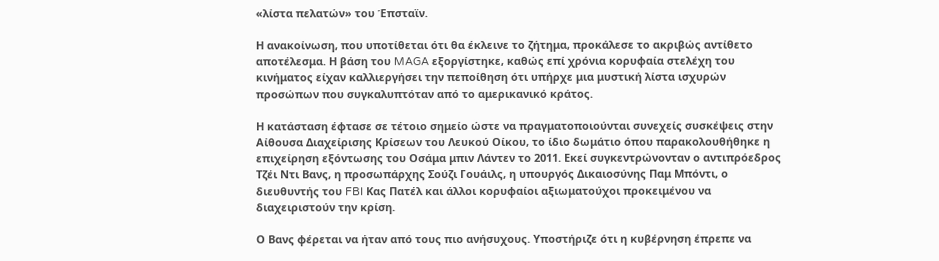«λίστα πελατών» του Έπσταϊν.

Η ανακοίνωση, που υποτίθεται ότι θα έκλεινε το ζήτημα, προκάλεσε το ακριβώς αντίθετο αποτέλεσμα. Η βάση του MAGA εξοργίστηκε, καθώς επί χρόνια κορυφαία στελέχη του κινήματος είχαν καλλιεργήσει την πεποίθηση ότι υπήρχε μια μυστική λίστα ισχυρών προσώπων που συγκαλυπτόταν από το αμερικανικό κράτος.

Η κατάσταση έφτασε σε τέτοιο σημείο ώστε να πραγματοποιούνται συνεχείς συσκέψεις στην Αίθουσα Διαχείρισης Κρίσεων του Λευκού Οίκου, το ίδιο δωμάτιο όπου παρακολουθήθηκε η επιχείρηση εξόντωσης του Οσάμα μπιν Λάντεν το 2011. Εκεί συγκεντρώνονταν ο αντιπρόεδρος Τζέι Ντι Βανς, η προσωπάρχης Σούζι Γουάιλς, η υπουργός Δικαιοσύνης Παμ Μπόντι, ο διευθυντής του FBI Κας Πατέλ και άλλοι κορυφαίοι αξιωματούχοι προκειμένου να διαχειριστούν την κρίση.

Ο Βανς φέρεται να ήταν από τους πιο ανήσυχους. Υποστήριζε ότι η κυβέρνηση έπρεπε να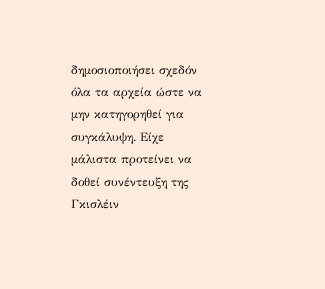δημοσιοποιήσει σχεδόν όλα τα αρχεία ώστε να μην κατηγορηθεί για συγκάλυψη. Είχε μάλιστα προτείνει να δοθεί συνέντευξη της Γκισλέιν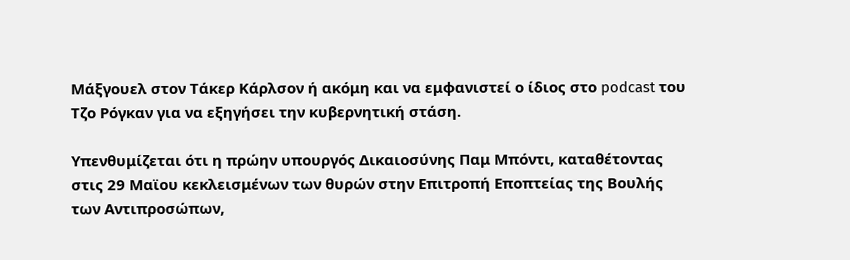Μάξγουελ στον Τάκερ Κάρλσον ή ακόμη και να εμφανιστεί ο ίδιος στο podcast του Τζο Ρόγκαν για να εξηγήσει την κυβερνητική στάση.

Υπενθυμίζεται ότι η πρώην υπουργός Δικαιοσύνης Παμ Μπόντι, καταθέτοντας στις 29 Μαϊου κεκλεισμένων των θυρών στην Επιτροπή Εποπτείας της Βουλής των Αντιπροσώπων,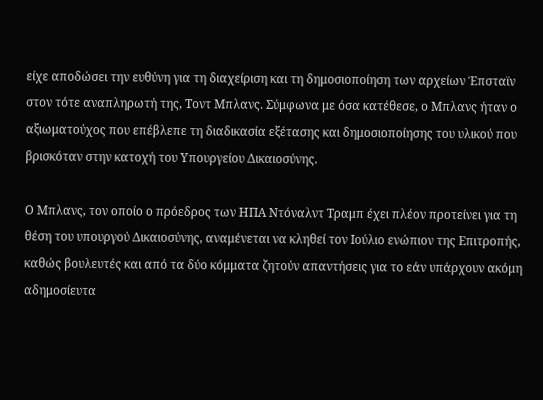είχε αποδώσει την ευθύνη για τη διαχείριση και τη δημοσιοποίηση των αρχείων Έπσταϊν στον τότε αναπληρωτή της, Τοντ Μπλανς. Σύμφωνα με όσα κατέθεσε, ο Μπλανς ήταν ο αξιωματούχος που επέβλεπε τη διαδικασία εξέτασης και δημοσιοποίησης του υλικού που βρισκόταν στην κατοχή του Υπουργείου Δικαιοσύνης.

Ο Μπλανς, τον οποίο ο πρόεδρος των ΗΠΑ Ντόναλντ Τραμπ έχει πλέον προτείνει για τη θέση του υπουργού Δικαιοσύνης, αναμένεται να κληθεί τον Ιούλιο ενώπιον της Επιτροπής, καθώς βουλευτές και από τα δύο κόμματα ζητούν απαντήσεις για το εάν υπάρχουν ακόμη αδημοσίευτα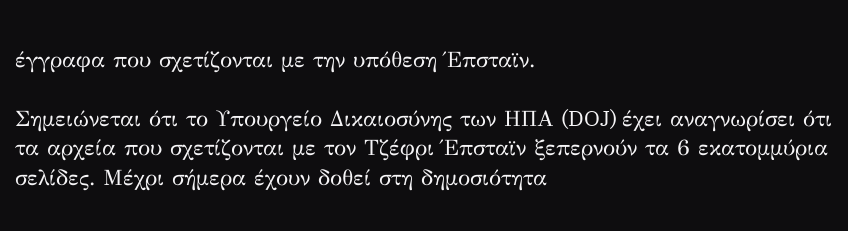έγγραφα που σχετίζονται με την υπόθεση Έπσταϊν.

Σημειώνεται ότι το Υπουργείο Δικαιοσύνης των ΗΠΑ (DOJ) έχει αναγνωρίσει ότι τα αρχεία που σχετίζονται με τον Τζέφρι Έπσταϊν ξεπερνούν τα 6 εκατομμύρια σελίδες. Μέχρι σήμερα έχουν δοθεί στη δημοσιότητα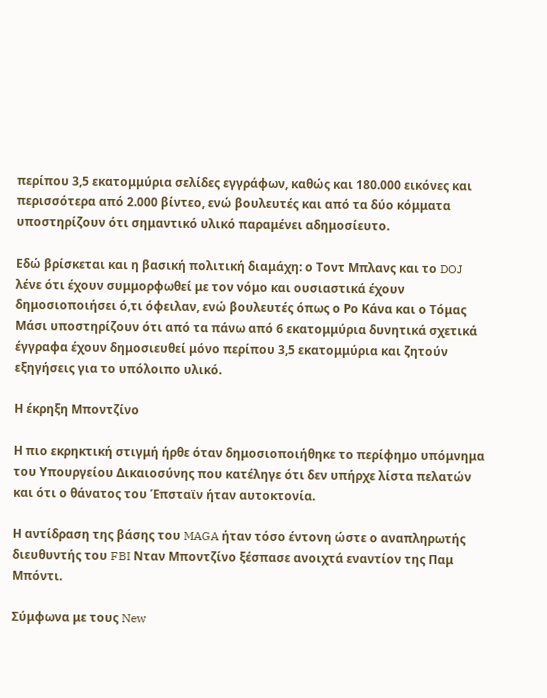περίπου 3,5 εκατομμύρια σελίδες εγγράφων, καθώς και 180.000 εικόνες και περισσότερα από 2.000 βίντεο, ενώ βουλευτές και από τα δύο κόμματα υποστηρίζουν ότι σημαντικό υλικό παραμένει αδημοσίευτο.

Εδώ βρίσκεται και η βασική πολιτική διαμάχη: ο Τοντ Μπλανς και το DOJ λένε ότι έχουν συμμορφωθεί με τον νόμο και ουσιαστικά έχουν δημοσιοποιήσει ό,τι όφειλαν, ενώ βουλευτές όπως ο Ρο Κάνα και ο Τόμας Μάσι υποστηρίζουν ότι από τα πάνω από 6 εκατομμύρια δυνητικά σχετικά έγγραφα έχουν δημοσιευθεί μόνο περίπου 3,5 εκατομμύρια και ζητούν εξηγήσεις για το υπόλοιπο υλικό.

Η έκρηξη Μποντζίνο

Η πιο εκρηκτική στιγμή ήρθε όταν δημοσιοποιήθηκε το περίφημο υπόμνημα του Υπουργείου Δικαιοσύνης που κατέληγε ότι δεν υπήρχε λίστα πελατών και ότι ο θάνατος του Έπσταϊν ήταν αυτοκτονία.

Η αντίδραση της βάσης του MAGA ήταν τόσο έντονη ώστε ο αναπληρωτής διευθυντής του FBI Νταν Μποντζίνο ξέσπασε ανοιχτά εναντίον της Παμ Μπόντι.

Σύμφωνα με τους New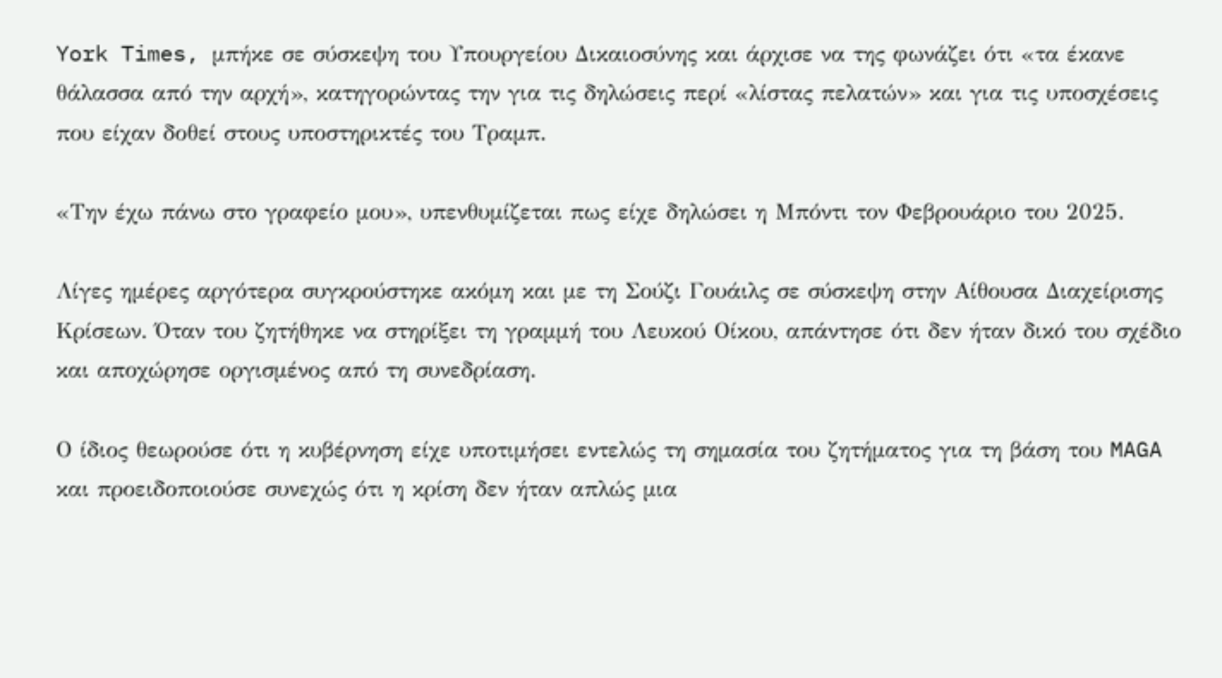York Times, μπήκε σε σύσκεψη του Υπουργείου Δικαιοσύνης και άρχισε να της φωνάζει ότι «τα έκανε θάλασσα από την αρχή», κατηγορώντας την για τις δηλώσεις περί «λίστας πελατών» και για τις υποσχέσεις που είχαν δοθεί στους υποστηρικτές του Τραμπ.

«Την έχω πάνω στο γραφείο μου», υπενθυμίζεται πως είχε δηλώσει η Μπόντι τον Φεβρουάριο του 2025.

Λίγες ημέρες αργότερα συγκρούστηκε ακόμη και με τη Σούζι Γουάιλς σε σύσκεψη στην Αίθουσα Διαχείρισης Κρίσεων. Όταν του ζητήθηκε να στηρίξει τη γραμμή του Λευκού Οίκου, απάντησε ότι δεν ήταν δικό του σχέδιο και αποχώρησε οργισμένος από τη συνεδρίαση.

Ο ίδιος θεωρούσε ότι η κυβέρνηση είχε υποτιμήσει εντελώς τη σημασία του ζητήματος για τη βάση του MAGA και προειδοποιούσε συνεχώς ότι η κρίση δεν ήταν απλώς μια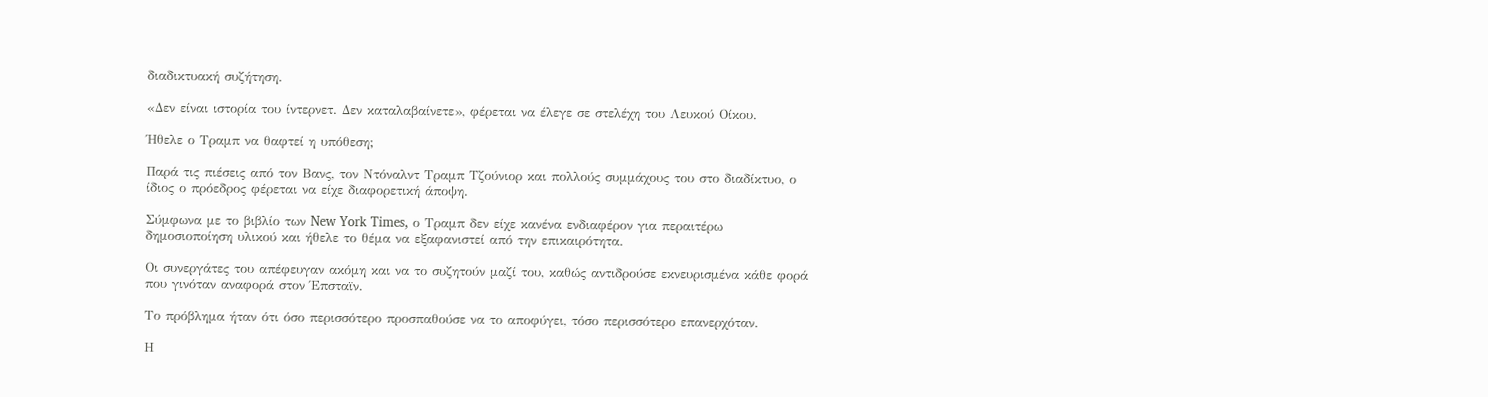διαδικτυακή συζήτηση.

«Δεν είναι ιστορία του ίντερνετ. Δεν καταλαβαίνετε», φέρεται να έλεγε σε στελέχη του Λευκού Οίκου.

Ήθελε ο Τραμπ να θαφτεί η υπόθεση;

Παρά τις πιέσεις από τον Βανς, τον Ντόναλντ Τραμπ Τζούνιορ και πολλούς συμμάχους του στο διαδίκτυο, ο ίδιος ο πρόεδρος φέρεται να είχε διαφορετική άποψη.

Σύμφωνα με το βιβλίο των New York Times, ο Τραμπ δεν είχε κανένα ενδιαφέρον για περαιτέρω δημοσιοποίηση υλικού και ήθελε το θέμα να εξαφανιστεί από την επικαιρότητα.

Οι συνεργάτες του απέφευγαν ακόμη και να το συζητούν μαζί του, καθώς αντιδρούσε εκνευρισμένα κάθε φορά που γινόταν αναφορά στον Έπσταϊν.

Το πρόβλημα ήταν ότι όσο περισσότερο προσπαθούσε να το αποφύγει, τόσο περισσότερο επανερχόταν.

Η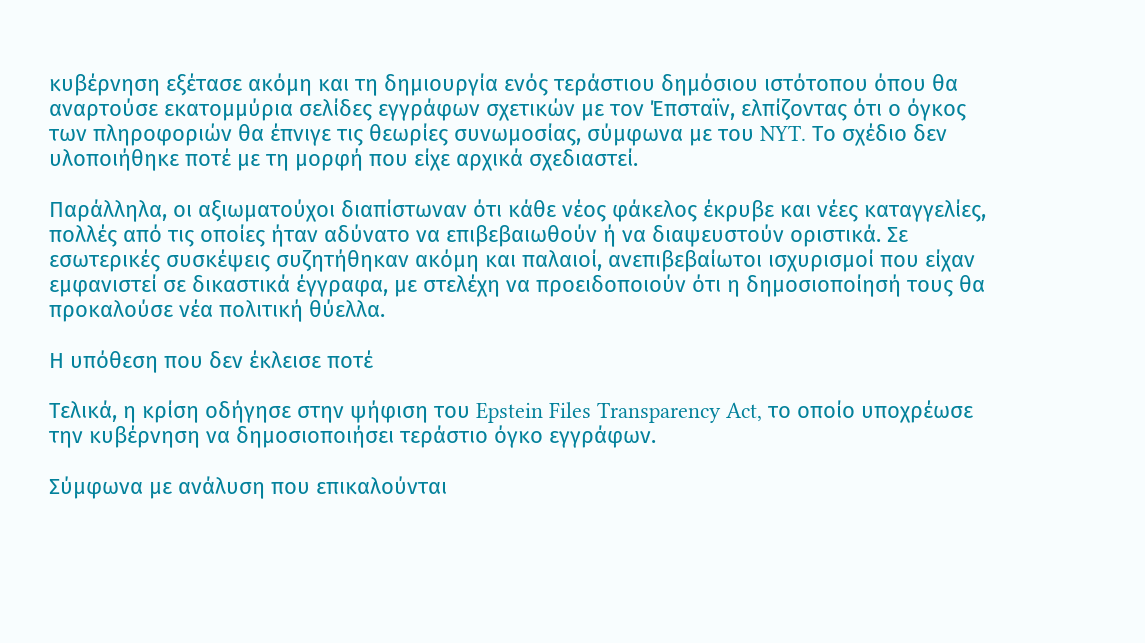κυβέρνηση εξέτασε ακόμη και τη δημιουργία ενός τεράστιου δημόσιου ιστότοπου όπου θα αναρτούσε εκατομμύρια σελίδες εγγράφων σχετικών με τον Έπσταϊν, ελπίζοντας ότι ο όγκος των πληροφοριών θα έπνιγε τις θεωρίες συνωμοσίας, σύμφωνα με του NYT. Το σχέδιο δεν υλοποιήθηκε ποτέ με τη μορφή που είχε αρχικά σχεδιαστεί.

Παράλληλα, οι αξιωματούχοι διαπίστωναν ότι κάθε νέος φάκελος έκρυβε και νέες καταγγελίες, πολλές από τις οποίες ήταν αδύνατο να επιβεβαιωθούν ή να διαψευστούν οριστικά. Σε εσωτερικές συσκέψεις συζητήθηκαν ακόμη και παλαιοί, ανεπιβεβαίωτοι ισχυρισμοί που είχαν εμφανιστεί σε δικαστικά έγγραφα, με στελέχη να προειδοποιούν ότι η δημοσιοποίησή τους θα προκαλούσε νέα πολιτική θύελλα.

Η υπόθεση που δεν έκλεισε ποτέ

Τελικά, η κρίση οδήγησε στην ψήφιση του Epstein Files Transparency Act, το οποίο υποχρέωσε την κυβέρνηση να δημοσιοποιήσει τεράστιο όγκο εγγράφων.

Σύμφωνα με ανάλυση που επικαλούνται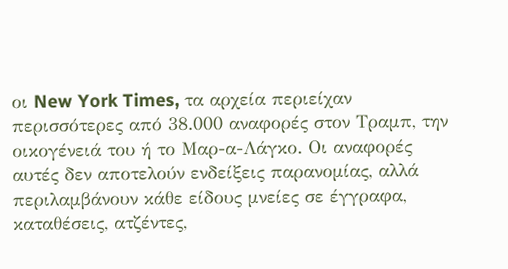οι New York Times, τα αρχεία περιείχαν περισσότερες από 38.000 αναφορές στον Τραμπ, την οικογένειά του ή το Μαρ-α-Λάγκο. Οι αναφορές αυτές δεν αποτελούν ενδείξεις παρανομίας, αλλά περιλαμβάνουν κάθε είδους μνείες σε έγγραφα, καταθέσεις, ατζέντες,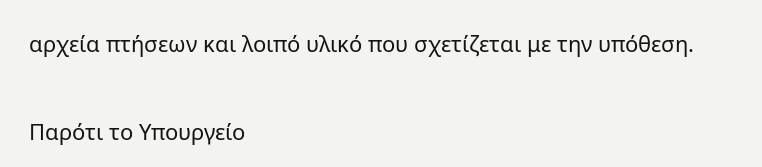αρχεία πτήσεων και λοιπό υλικό που σχετίζεται με την υπόθεση.

Παρότι το Υπουργείο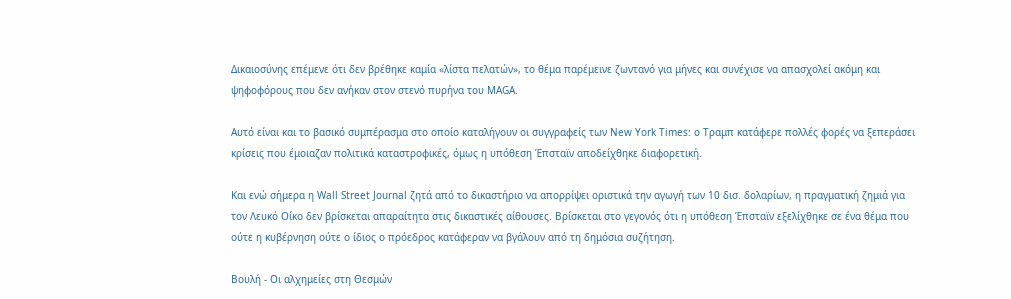Δικαιοσύνης επέμενε ότι δεν βρέθηκε καμία «λίστα πελατών», το θέμα παρέμεινε ζωντανό για μήνες και συνέχισε να απασχολεί ακόμη και ψηφοφόρους που δεν ανήκαν στον στενό πυρήνα του MAGA.

Αυτό είναι και το βασικό συμπέρασμα στο οποίο καταλήγουν οι συγγραφείς των New York Times: ο Τραμπ κατάφερε πολλές φορές να ξεπεράσει κρίσεις που έμοιαζαν πολιτικά καταστροφικές, όμως η υπόθεση Έπσταϊν αποδείχθηκε διαφορετική.

Και ενώ σήμερα η Wall Street Journal ζητά από το δικαστήριο να απορρίψει οριστικά την αγωγή των 10 δισ. δολαρίων, η πραγματική ζημιά για τον Λευκό Οίκο δεν βρίσκεται απαραίτητα στις δικαστικές αίθουσες. Βρίσκεται στο γεγονός ότι η υπόθεση Έπσταϊν εξελίχθηκε σε ένα θέμα που ούτε η κυβέρνηση ούτε ο ίδιος ο πρόεδρος κατάφεραν να βγάλουν από τη δημόσια συζήτηση.

Βουλή - Oι αλχημείες στη Θεσμών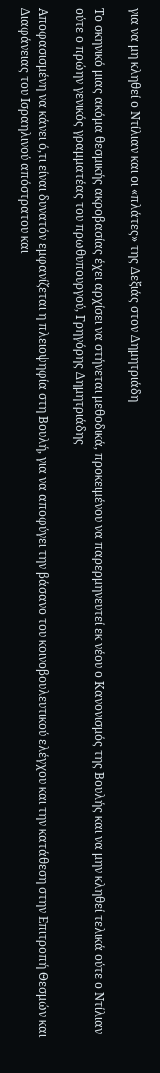για να μη κληθεί ο Ντίλιαν και οι «πλάτες» της Δεξιάς στον Δημητριάδη

Το σκηνικό μιας ακόμα θεσμικής ακροβασίας έχει αρχίσει να στήνεται μεθοδικά, προκειμένου να παρερμηνευτεί εκ νέου ο Κανονισμός της Βουλής και να μην κληθεί τελικά ούτε ο Ντίλιαν ούτε ο πρώην γενικός γραμματέας του πρωθυπουργού, Γρηγόρης Δημητριάδης

Αποφασισμένη να κάνει ό,τι είναι δυνατόν εμφανίζεται η πλειοψηφία στη Βουλή, για να αποφύγει την βάσανο του κοινοβουλευτικού ελέγχου και την κατάθεση στην Επιτροπή Θεσμών και Διαφάνειας του Ισραηλινού απόστρατου και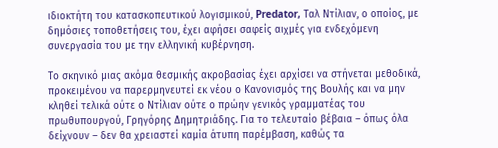ιδιοκτήτη του κατασκοπευτικού λογισμικού, Predator, Ταλ Ντίλιαν, ο οποίος, με δημόσιες τοποθετήσεις του, έχει αφήσει σαφείς αιχμές για ενδεχόμενη συνεργασία του με την ελληνική κυβέρνηση.

Το σκηνικό μιας ακόμα θεσμικής ακροβασίας έχει αρχίσει να στήνεται μεθοδικά, προκειμένου να παρερμηνευτεί εκ νέου ο Κανονισμός της Βουλής και να μην κληθεί τελικά ούτε ο Ντίλιαν ούτε ο πρώην γενικός γραμματέας του πρωθυπουργού, Γρηγόρης Δημητριάδης. Για το τελευταίο βέβαια – όπως όλα δείχνουν – δεν θα χρειαστεί καμία άτυπη παρέμβαση, καθώς τα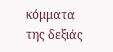κόμματα της δεξιάς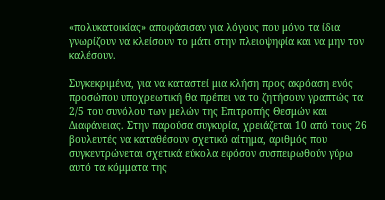«πολυκατοικίας» αποφάσισαν για λόγους που μόνο τα ίδια γνωρίζουν να κλείσουν το μάτι στην πλειοψηφία και να μην τον καλέσουν.

Συγκεκριμένα, για να καταστεί μια κλήση προς ακρόαση ενός προσώπου υποχρεωτική θα πρέπει να το ζητήσουν γραπτώς τα 2/5 του συνόλου των μελών της Επιτροπής Θεσμών και Διαφάνειας. Στην παρούσα συγκυρία, χρειάζεται 10 από τους 26 βουλευτές να καταθέσουν σχετικό αίτημα, αριθμός που συγκεντρώνεται σχετικά εύκολα εφόσον συσπειρωθούν γύρω αυτό τα κόμματα της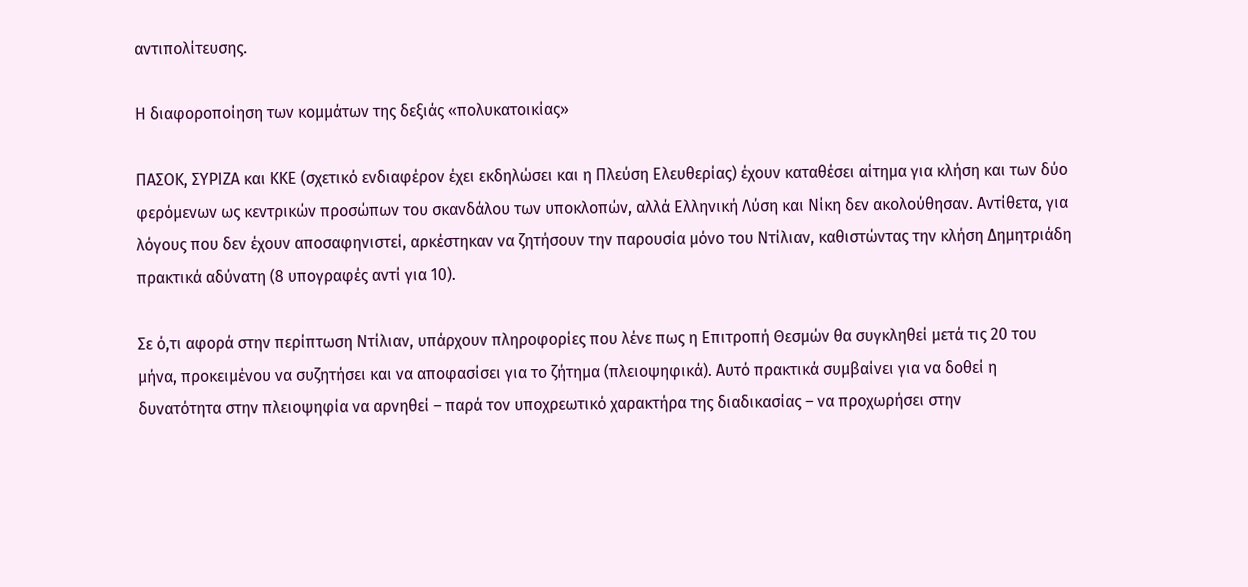αντιπολίτευσης.

Η διαφοροποίηση των κομμάτων της δεξιάς «πολυκατοικίας»

ΠΑΣΟΚ, ΣΥΡΙΖΑ και ΚΚΕ (σχετικό ενδιαφέρον έχει εκδηλώσει και η Πλεύση Ελευθερίας) έχουν καταθέσει αίτημα για κλήση και των δύο φερόμενων ως κεντρικών προσώπων του σκανδάλου των υποκλοπών, αλλά Ελληνική Λύση και Νίκη δεν ακολούθησαν. Αντίθετα, για λόγους που δεν έχουν αποσαφηνιστεί, αρκέστηκαν να ζητήσουν την παρουσία μόνο του Ντίλιαν, καθιστώντας την κλήση Δημητριάδη πρακτικά αδύνατη (8 υπογραφές αντί για 10).

Σε ό,τι αφορά στην περίπτωση Ντίλιαν, υπάρχουν πληροφορίες που λένε πως η Επιτροπή Θεσμών θα συγκληθεί μετά τις 20 του μήνα, προκειμένου να συζητήσει και να αποφασίσει για το ζήτημα (πλειοψηφικά). Αυτό πρακτικά συμβαίνει για να δοθεί η δυνατότητα στην πλειοψηφία να αρνηθεί – παρά τον υποχρεωτικό χαρακτήρα της διαδικασίας – να προχωρήσει στην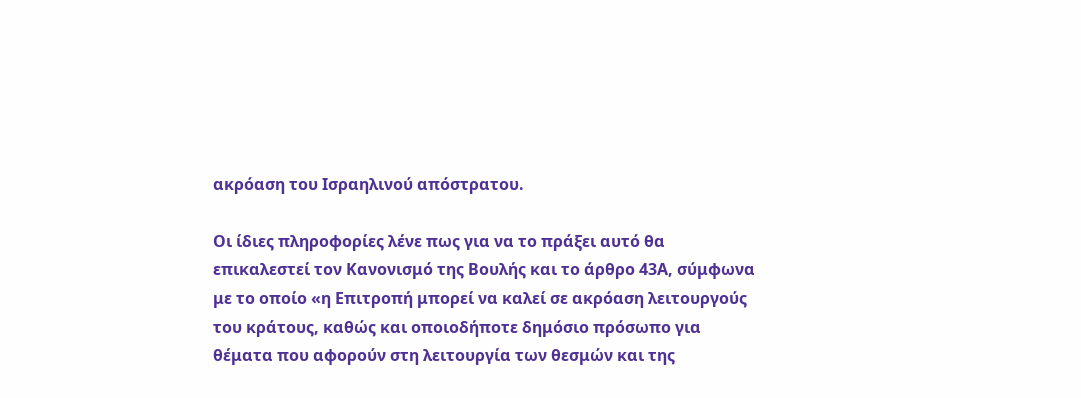ακρόαση του Ισραηλινού απόστρατου.

Οι ίδιες πληροφορίες λένε πως για να το πράξει αυτό θα επικαλεστεί τον Κανονισμό της Βουλής και το άρθρο 43Α, σύμφωνα με το οποίο «η Επιτροπή μπορεί να καλεί σε ακρόαση λειτουργούς του κράτους, καθώς και οποιοδήποτε δημόσιο πρόσωπο για θέματα που αφορούν στη λειτουργία των θεσμών και της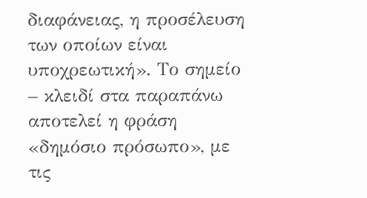διαφάνειας, η προσέλευση των οποίων είναι υποχρεωτική». Το σημείο – κλειδί στα παραπάνω αποτελεί η φράση «δημόσιο πρόσωπο», με τις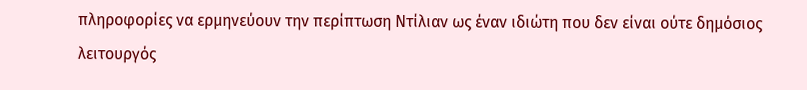πληροφορίες να ερμηνεύουν την περίπτωση Ντίλιαν ως έναν ιδιώτη που δεν είναι ούτε δημόσιος λειτουργός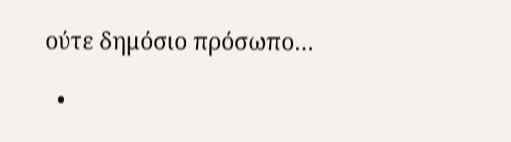ούτε δημόσιο πρόσωπο…

  •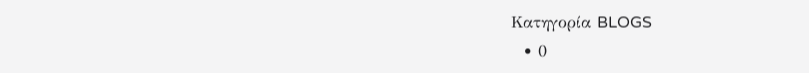Κατηγορία BLOGS
  • 0